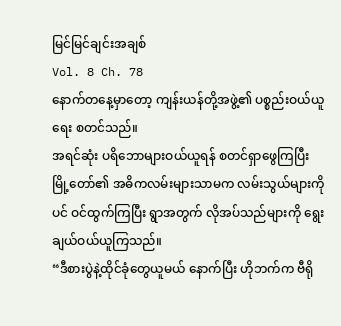မြင်မြင်ချင်းအချစ်
Vol. 8 Ch. 78
နောက်တနေ့မှာတော့ ကျန်းယန်တို့အဖွဲ့၏ ပစ္စည်းဝယ်ယူရေး စတင်သည်။
အရင်ဆုံး ပရိဘောများဝယ်ယူရန် စတင်ရှာဖွေကြပြီး မြို့တော်၏ အဓိကလမ်းများသာမက လမ်းသွယ်များကိုပင် ဝင်ထွက်ကြပြီး ရွာအတွက် လိုအပ်သည်များကို ရွေးချယ်ဝယ်ယူကြသည်။
“ဒီစားပွဲနဲ့ထိုင်ခုံတွေယူမယ် နောက်ပြီး ဟိုဘက်က ဗီရို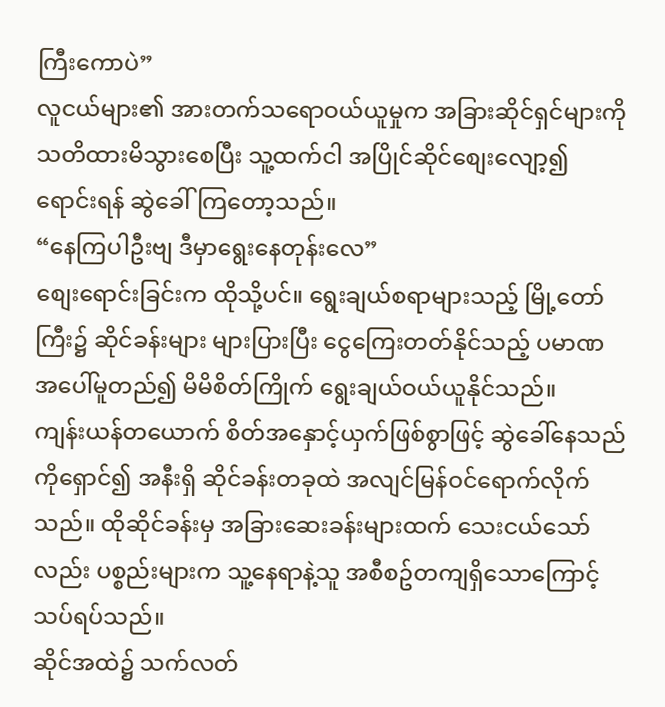ကြီးကောပဲ”
လူငယ်များ၏ အားတက်သရောဝယ်ယူမှုက အခြားဆိုင်ရှင်များကို သတိထားမိသွားစေပြီး သူ့ထက်ငါ အပြိုင်ဆိုင်စျေးလျော့၍ ရောင်းရန် ဆွဲခေါ်ကြတော့သည်။
“နေကြပါဦးဗျ ဒီမှာရွေးနေတုန်းလေ”
စျေးရောင်းခြင်းက ထိုသို့ပင်။ ရွေးချယ်စရာများသည့် မြို့တော်ကြီး၌ ဆိုင်ခန်းများ များပြားပြီး ငွေကြေးတတ်နိုင်သည့် ပမာဏအပေါ်မူတည်၍ မိမိစိတ်ကြိုက် ရွေးချယ်ဝယ်ယူနိုင်သည်။
ကျန်းယန်တယောက် စိတ်အနှောင့်ယှက်ဖြစ်စွာဖြင့် ဆွဲခေါ်နေသည်ကိုရှောင်၍ အနီးရှိ ဆိုင်ခန်းတခုထဲ အလျင်မြန်ဝင်ရောက်လိုက်သည်။ ထိုဆိုင်ခန်းမှ အခြားဆေးခန်းများထက် သေးငယ်သော်လည်း ပစ္စည်းများက သူ့နေရာနဲ့သူ အစီစဥ်တကျရှိသောကြောင့် သပ်ရပ်သည်။
ဆိုင်အထဲ၌ သက်လတ်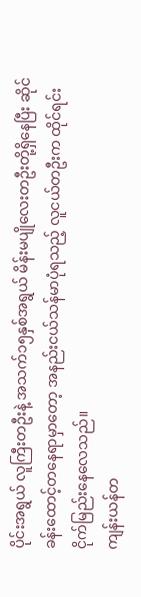ပိုင်းအရွယ် လူကြီးတဦးနဲ့ အသက်၁၅နှစ်အရွယ် မိန်းမပျိုလေးတဦးတို့ရှိနေပြီး ဆိုင်ခန်းထောင့်တနေရာမှာတော့ အနည်းငယ်သန်မာပုံရသည့် လူငယ်တဦးက ထိုင်ရင်း ငိုက်မြည်းနေလေသည်။
ကျန်းယန်တ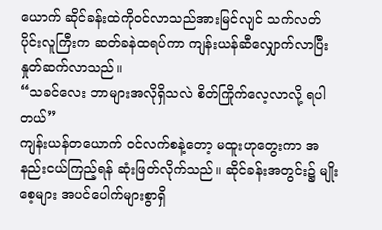ယောက် ဆိုင်ခန်းထဲကိုဝင်လာသည်အားမြင်လျင် သက်လတ်ပိုင်းလူကြီးက ဆတ်ခနဲထရပ်ကာ ကျန်းယန်ဆီလျှောက်လာပြီး နှုတ်ဆက်လာသည်။
“သခင်လေး ဘာများအလိုရှိသလဲ စိတ်ကြိုက်လေ့လာလို့ ရပါတယ်”
ကျန်းယန်တယောက် ဝင်လက်စနဲ့တော့ မထူးဟုတွေးကာ အနည်းငယ်ကြည့်ရန် ဆုံးဖြတ်လိုက်သည်။ ဆိုင်ခန်းအတွင်း၌ မျိုးစေ့များ အပင်ပေါက်များစွာရှိ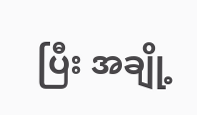ပြီး အချို့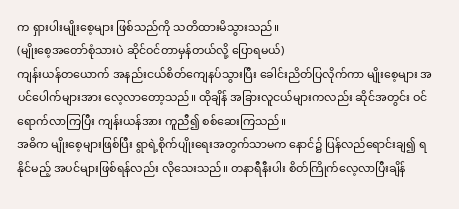က ရှားပါးမျိုးစေ့များ ဖြစ်သည်ကို သတိထားမိသွားသည်။
(မျိုးစေ့အတော်စုံသားပဲ ဆိုင်ဝင်တာမှန်တယ်လို့ ပြောရမယ်)
ကျန်းယန်တယောက် အနည်းငယ်စိတ်ကျေနပ်သွားပြီး ခေါင်းညိတ်ပြလိုက်ကာ မျိုးစေ့များ အပင်ပေါက်များအား လေ့လာတော့သည်။ ထိုချိန် အခြားလူငယ်များကလည်း ဆိုင်အတွင်း ဝင်ရောက်လာကြပြီး ကျန်းယန်အား ကူညီ၍ စစ်ဆေးကြသည်။
အဓိက မျိုးစေ့များဖြစ်ပြီး ရွာရဲ့စိုက်ပျိုးရေးအတွက်သာမက နောင်၌ ပြန်လည်ရောင်းချ၍ ရနိုင်မည့် အပင်များဖြစ်ရန်လည်း လိုသေးသည်။ တနာရီနီးပါး စိတ်ကြိုက်လေ့လာပြီးချိန်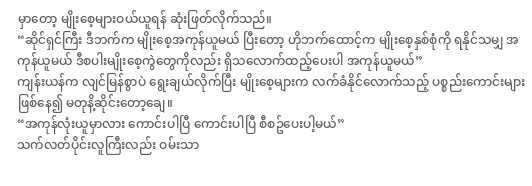မှာတော့ မျိုးစေ့များဝယ်ယူရန် ဆုံးဖြတ်လိုက်သည်။
“ဆိုင်ရှင်ကြီး ဒီဘက်က မျိုးစေ့အကုန်ယူမယ် ပြီးတော့ ဟိုဘက်ထောင့်က မျိုးစေ့နှစ်စုံကို ရနိုင်သမျှ အကုန်ယူမယ် ဒီစပါးမျိုးစေ့ကွဲတွေကိုလည်း ရှိသလောက်ထည့်ပေးပါ အကုန်ယူမယ်”
ကျန်းယန်က လျင်မြန်စွာပဲ ရွေးချယ်လိုက်ပြီး မျိုးစေ့များက လက်ခံနိုင်လောက်သည့် ပစ္စည်းကောင်းများ ဖြစ်နေ၍ မတုနိ့ဆိုင်းတော့ချေ။
“အကုန်လုံးယူမှာလား ကောင်းပါပြီ ကောင်းပါပြီ စီစဥ်ပေးပါ့မယ်”
သက်လတ်ပိုင်းလူကြီးလည်း ဝမ်းသာ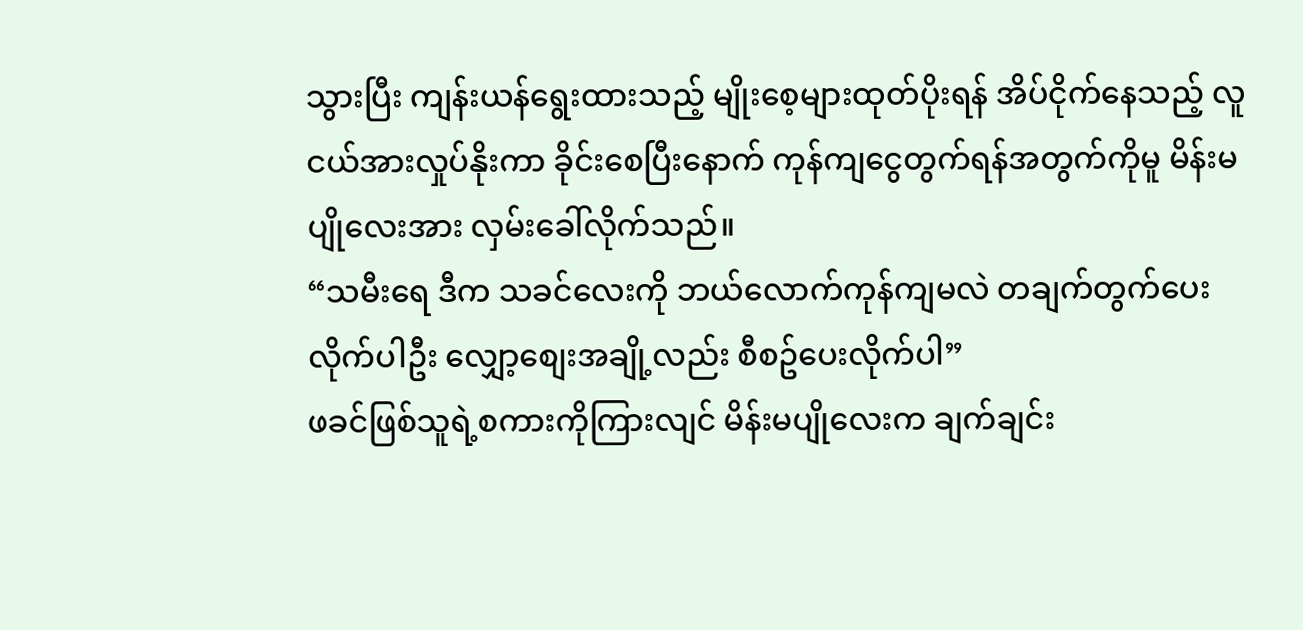သွားပြီး ကျန်းယန်ရွေးထားသည့် မျိုးစေ့များထုတ်ပိုးရန် အိပ်ငိုက်နေသည့် လူငယ်အားလှုပ်နိုးကာ ခိုင်းစေပြီးနောက် ကုန်ကျငွေတွက်ရန်အတွက်ကိုမူ မိန်းမပျိုလေးအား လှမ်းခေါ်လိုက်သည်။
“သမီးရေ ဒီက သခင်လေးကို ဘယ်လောက်ကုန်ကျမလဲ တချက်တွက်ပေးလိုက်ပါဦး လျှော့စျေးအချို့လည်း စီစဥ်ပေးလိုက်ပါ”
ဖခင်ဖြစ်သူရဲ့စကားကိုကြားလျင် မိန်းမပျိုလေးက ချက်ချင်း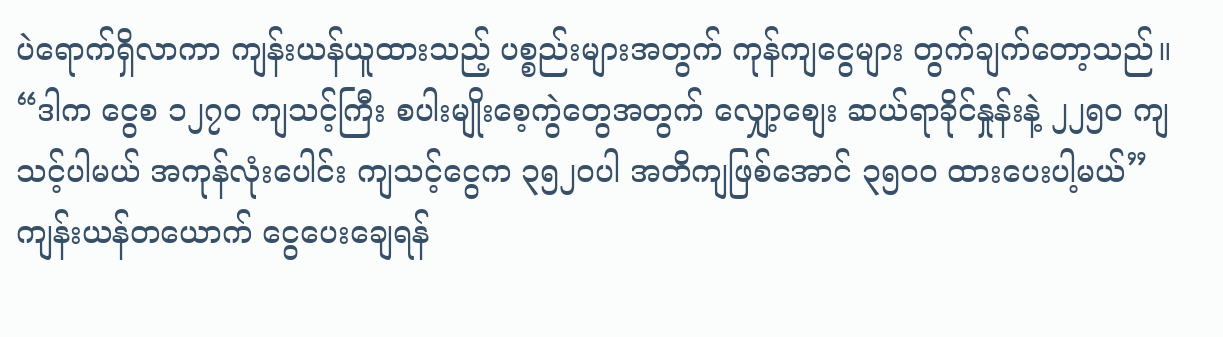ပဲရောက်ရှိလာကာ ကျန်းယန်ယူထားသည့် ပစ္စည်းများအတွက် ကုန်ကျငွေများ တွက်ချက်တော့သည်။
“ဒါက ငွေစ ၁၂၇၀ ကျသင့်ကြီး စပါးမျိုးစေ့ကွဲတွေအတွက် လျှော့စျေး ဆယ်ရာခိုင်နှုန်းနဲ့ ၂၂၅၀ ကျသင့်ပါမယ် အကုန်လုံးပေါင်း ကျသင့်ငွေက ၃၅၂၀ပါ အတိကျဖြစ်အောင် ၃၅၀၀ ထားပေးပါ့မယ်”
ကျန်းယန်တယောက် ငွေပေးချေရန်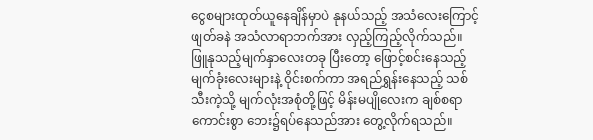ငွေစများထုတ်ယူနေချိန်မှာပဲ နုနယ်သည့် အသံလေးကြောင့် ဖျတ်ခနဲ အသံလာရာဘက်အား လှည့်ကြည့်လိုက်သည်။
ဖြူနုသည့်မျက်နှာလေးတခု ပြီးတော့ ဖြောင့်စင်းနေသည့် မျက်ခုံးလေးများနဲ့ ဝိုင်းစက်ကာ အရည်ရွှန်းနေသည့် သစ်သီးကဲ့သို့ မျက်လုံးအစုံတို့ဖြင့် မိန်းမပျိုလေးက ချစ်စရာကောင်းစွာ ဘေး၌ရပ်နေသည်အား တွေ့လိုက်ရသည်။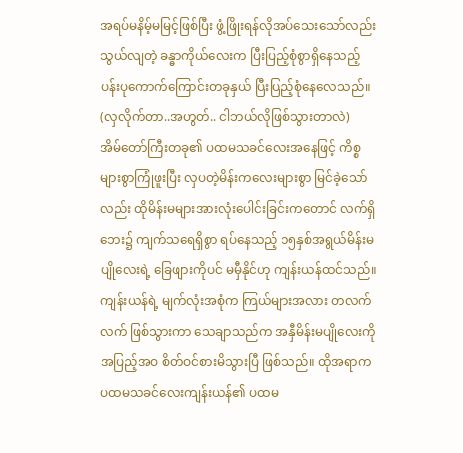အရပ်မနိမ့်မမြင့်ဖြစ်ပြီး ဖွံ့ဖြိုးရန်လိုအပ်သေးသော်လည်း သွယ်လျတဲ့ ခန္ဓာကိုယ်လေးက ပြီးပြည့်စုံစွာရှိနေသည့် ပန်းပုကောက်ကြောင်းတခုနှယ် ပြီးပြည့်စုံနေလေသည်။
(လှလိုက်တာ..အဟွတ်.. ငါဘယ်လိုဖြစ်သွားတာလဲ)
အိမ်တော်ကြီးတခု၏ ပထမသခင်လေးအနေဖြင့် ကိစ္စများစွာကြုံဖူးပြီး လှပတဲ့မိန်းကလေးများစွာ မြင်ခဲ့သော်လည်း ထိုမိန်းမများအားလုံးပေါင်းခြင်းကတောင် လက်ရှိဘေး၌ ကျက်သရေရှိစွာ ရပ်နေသည့် ၁၅နှစ်အရွယ်မိန်းမပျိုလေးရဲ့ ခြေဖျားကိုပင် မမှီနိုင်ဟု ကျန်းယန်ထင်သည်။
ကျန်းယန်ရဲ့ မျက်လုံးအစုံက ကြယ်များအလား တလက်လက် ဖြစ်သွားကာ သေချာသည်က အနှီမိန်းမပျိုလေးကို အပြည့်အဝ စိတ်ဝင်စားမိသွားပြီ ဖြစ်သည်။ ထိုအရာက ပထမသခင်လေးကျန်းယန်၏ ပထမ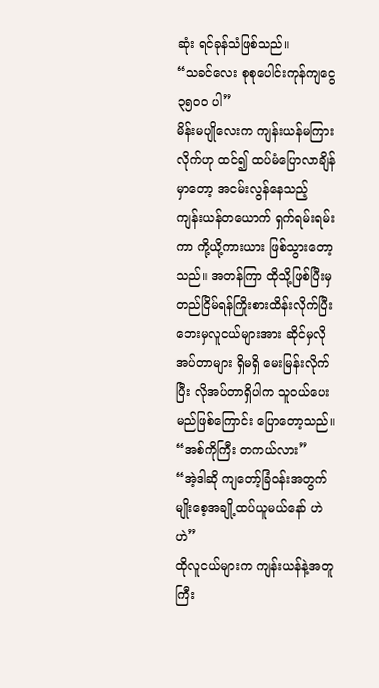ဆုံး ရင်ခုန်သံဖြစ်သည်။
“သခင်လေး စုစုပေါင်းကုန်ကျငွေ ၃၅၀၀ ပါ”
မိန်းမပျိုလေးက ကျန်းယန်မကြားလိုက်ဟု ထင်၍ ထပ်မံပြောလာချိန်မှာတော့ အငမ်းလွန်နေသည့် ကျန်းယန်တယောက် ရှက်ရမ်းရမ်းကာ ကို့ယို့ကားယား ဖြစ်သွားတော့သည်။ အတန်ကြာ ထိုသို့ဖြစ်ပြီးမှ တည်ငြိမ်ရန်ကြိုးစားထိန်းလိုက်ပြီး ဘေးမှလူငယ်များအား ဆိုင်မှလိုအပ်တာများ ရှိမရှိ မေးမြန်းလိုက်ပြီး လိုအပ်တာရှိပါက သူဝယ်ပေးမည်ဖြစ်ကြောင်း ပြောတော့သည်။
“အစ်ကိုကြီး တကယ်လား”
“အဲ့ဒါဆို ကျတော့်ခြံဝန်းအတွက် မျိုးစေ့အချို့ထပ်ယူမယ်နော် ဟဲဟဲ”
ထိုလူငယ်များက ကျန်းယန်နဲ့အတူ ကြီး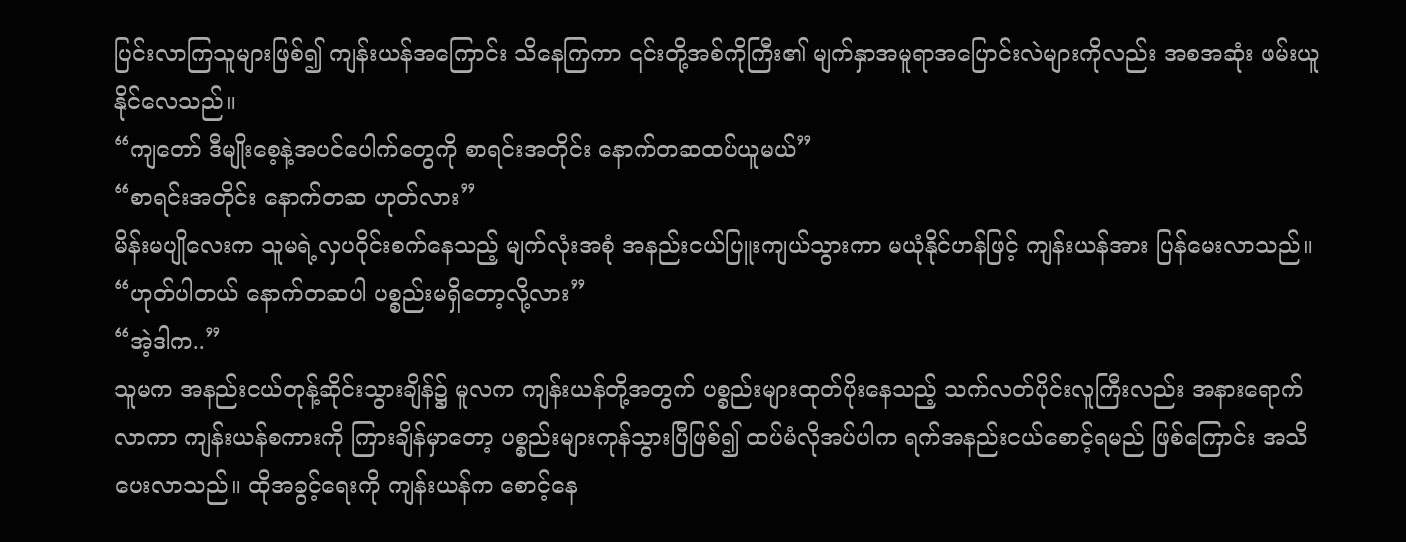ပြင်းလာကြသူများဖြစ်၍ ကျန်းယန်အကြောင်း သိနေကြကာ ၎င်းတို့အစ်ကိုကြီး၏ မျက်နှာအမူရာအပြောင်းလဲများကိုလည်း အစအဆုံး ဖမ်းယူနိုင်လေသည်။
“ကျတော် ဒီမျိုးစေ့နဲ့အပင်ပေါက်တွေကို စာရင်းအတိုင်း နောက်တဆထပ်ယူမယ်”
“စာရင်းအတိုင်း နောက်တဆ ဟုတ်လား”
မိန်းမပျိုလေးက သူမရဲ့လှပဝိုင်းစက်နေသည့် မျက်လုံးအစုံ အနည်းငယ်ပြူးကျယ်သွားကာ မယုံနိုင်ဟန်ဖြင့် ကျန်းယန်အား ပြန်မေးလာသည်။
“ဟုတ်ပါတယ် နောက်တဆပါ ပစ္စည်းမရှိတော့လို့လား”
“အဲ့ဒါက..”
သူမက အနည်းငယ်တုန့်ဆိုင်းသွားချိန်၌ မူလက ကျန်းယန်တို့အတွက် ပစ္စည်းများထုတ်ပိုးနေသည့် သက်လတ်ပိုင်းလူကြီးလည်း အနားရောက်လာကာ ကျန်းယန်စကားကို ကြားချိန်မှာတော့ ပစ္စည်းများကုန်သွားပြီဖြစ်၍ ထပ်မံလိုအပ်ပါက ရက်အနည်းငယ်စောင့်ရမည် ဖြစ်ကြောင်း အသိပေးလာသည်။ ထိုအခွင့်ရေးကို ကျန်းယန်က စောင့်နေ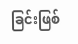ခြင်းဖြစ်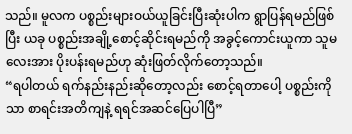သည်။ မူလက ပစ္စည်းများဝယ်ယူခြင်းပြီးဆုံးပါက ရွာပြန်ရမည်ဖြစ်ပြီး ယခု ပစ္စည်းအချို့စောင့်ဆိုင်းရမည်ကို အခွင့်ကောင်းယူကာ သူမလေးအား ပိုးပန်းရမည်ဟု ဆုံးဖြတ်လိုက်တော့သည်။
“ရပါတယ် ရက်နည်းနည်းဆိုတော့လည်း စောင့်ရတာပေါ့ ပစ္စည်းကိုသာ စာရင်းအတိကျနဲ့ ရရင်အဆင်ပြေပါပြီ”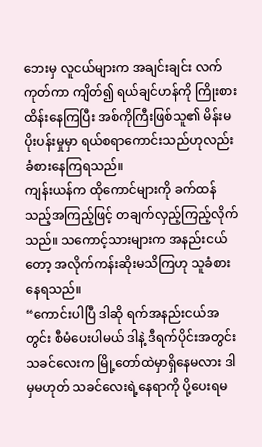ဘေးမှ လူငယ်များက အချင်းချင်း လက်ကုတ်ကာ ကျိတ်၍ ရယ်ချင်ဟန်ကို ကြိုးစားထိန်းနေကြပြီး အစ်ကိုကြီးဖြစ်သူ၏ မိန်းမပိုးပန်းမှုမှာ ရယ်စရာကောင်းသည်ဟုလည်း ခံစားနေကြရသည်။
ကျန်းယန်က ထိုကောင်များကို ခက်ထန်သည့်အကြည့်ဖြင့် တချက်လှည့်ကြည့်လိုက်သည်။ သကောင့်သားများက အနည်းငယ်တော့ အလိုက်ကန်းဆိုးမသိကြဟု သူခံစားနေရသည်။
“ကောင်းပါပြီ ဒါဆို ရက်အနည်းငယ်အတွင်း စီမံပေးပါမယ် ဒါနဲ့ ဒီရက်ပိုင်းအတွင်း သခင်လေးက မြို့တော်ထဲမှာရှိနေမလား ဒါမှမဟုတ် သခင်လေးရဲ့နေရာကို ပို့ပေးရမ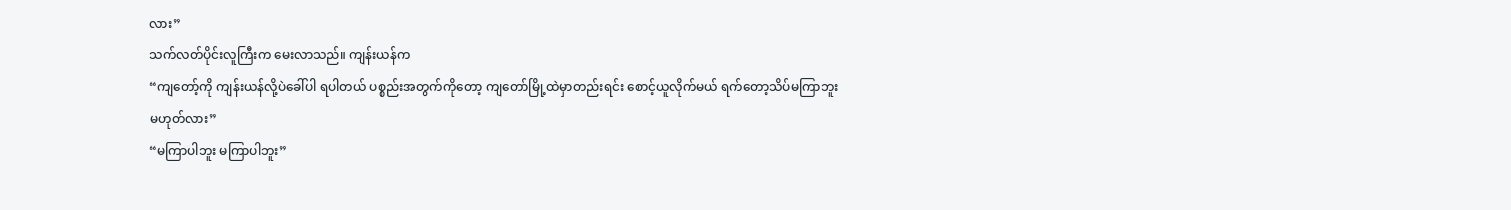လား”
သက်လတ်ပိုင်းလူကြီးက မေးလာသည်။ ကျန်းယန်က
“ကျတော့်ကို ကျန်းယန်လို့ပဲခေါ်ပါ ရပါတယ် ပစ္စည်းအတွက်ကိုတော့ ကျတော်မြို့ထဲမှာတည်းရင်း စောင့်ယူလိုက်မယ် ရက်တော့သိပ်မကြာဘူး မဟုတ်လား”
“မကြာပါဘူး မကြာပါဘူး”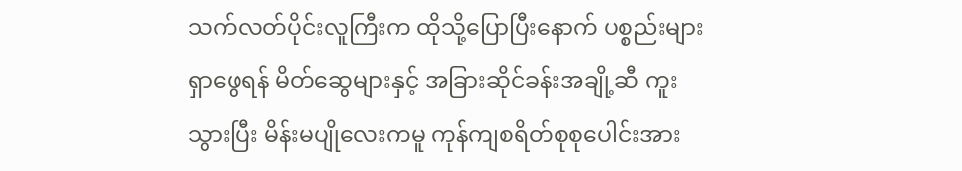သက်လတ်ပိုင်းလူကြီးက ထိုသို့ပြောပြီးနောက် ပစ္စည်းများရှာဖွေရန် မိတ်ဆွေများနှင့် အခြားဆိုင်ခန်းအချို့ဆီ ကူးသွားပြီး မိန်းမပျိုလေးကမူ ကုန်ကျစရိတ်စုစုပေါင်းအား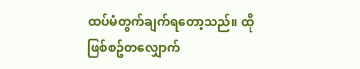ထပ်မံတွက်ချက်ရတော့သည်။ ထိုဖြစ်စဥ်တလျှောက်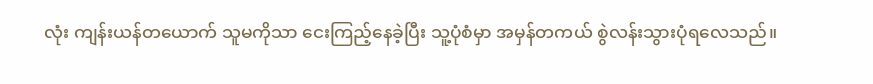လုံး ကျန်းယန်တယောက် သူမကိုသာ ငေးကြည့်နေခဲ့ပြီး သူ့ပုံစံမှာ အမှန်တကယ် စွဲလန်းသွားပုံရလေသည်။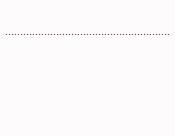……………………………………………….